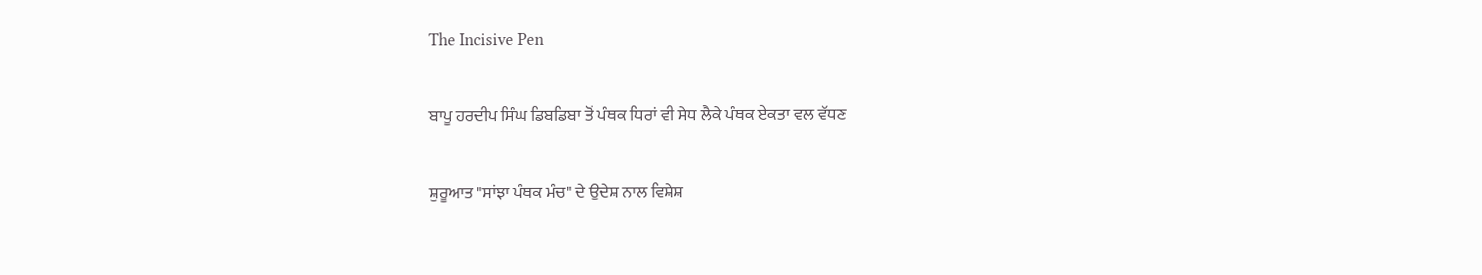The Incisive Pen

ਬਾਪੂ ਹਰਦੀਪ ਸਿੰਘ ਡਿਬਡਿਬਾ ਤੋਂ ਪੰਥਕ ਧਿਰਾਂ ਵੀ ਸੇਧ ਲੈਕੇ ਪੰਥਕ ਏਕਤਾ ਵਲ ਵੱਧਣ

ਸ਼ੁਰੂਆਤ "ਸਾਂਝਾ ਪੰਥਕ ਮੰਚ" ਦੇ ਉਦੇਸ਼ ਨਾਲ ਵਿਸ਼ੇਸ਼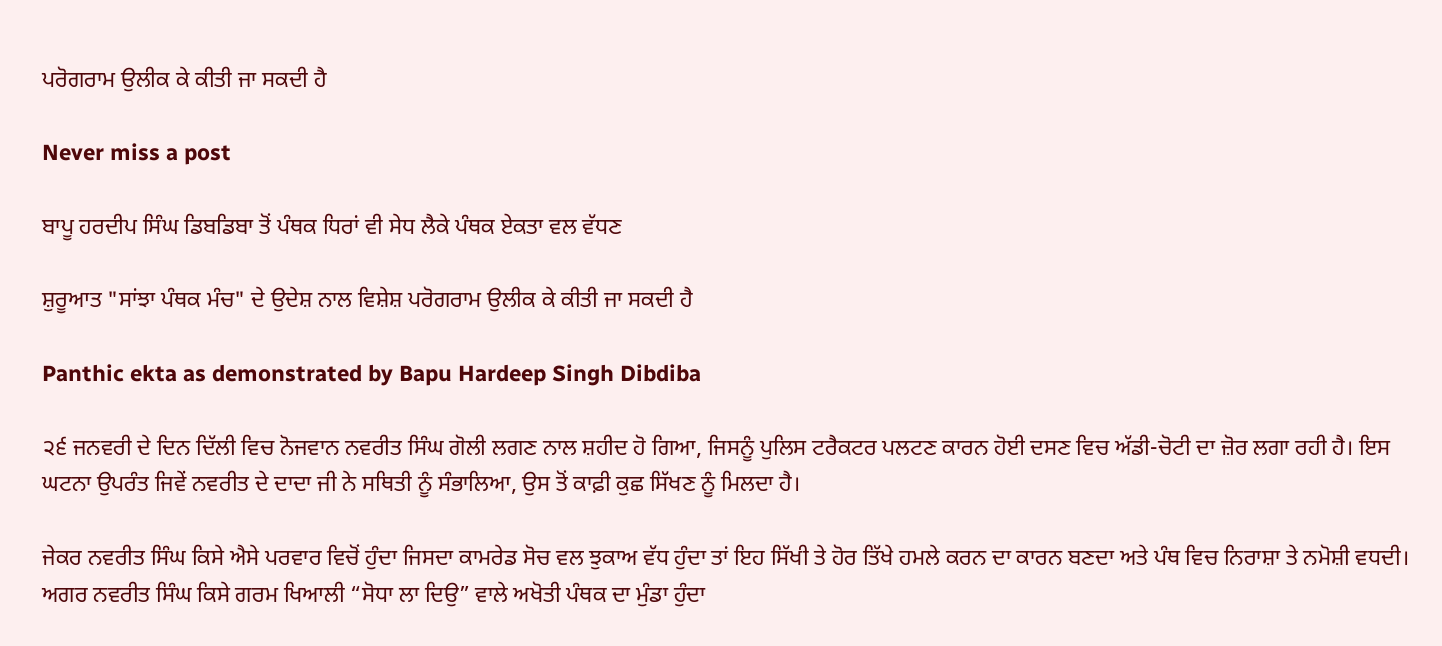ਪਰੋਗਰਾਮ ਉਲੀਕ ਕੇ ਕੀਤੀ ਜਾ ਸਕਦੀ ਹੈ

Never miss a post

ਬਾਪੂ ਹਰਦੀਪ ਸਿੰਘ ਡਿਬਡਿਬਾ ਤੋਂ ਪੰਥਕ ਧਿਰਾਂ ਵੀ ਸੇਧ ਲੈਕੇ ਪੰਥਕ ਏਕਤਾ ਵਲ ਵੱਧਣ

ਸ਼ੁਰੂਆਤ "ਸਾਂਝਾ ਪੰਥਕ ਮੰਚ" ਦੇ ਉਦੇਸ਼ ਨਾਲ ਵਿਸ਼ੇਸ਼ ਪਰੋਗਰਾਮ ਉਲੀਕ ਕੇ ਕੀਤੀ ਜਾ ਸਕਦੀ ਹੈ

Panthic ekta as demonstrated by Bapu Hardeep Singh Dibdiba

੨੬ ਜਨਵਰੀ ਦੇ ਦਿਨ ਦਿੱਲੀ ਵਿਚ ਨੋਜਵਾਨ ਨਵਰੀਤ ਸਿੰਘ ਗੋਲੀ ਲਗਣ ਨਾਲ ਸ਼ਹੀਦ ਹੋ ਗਿਆ, ਜਿਸਨੂੰ ਪੁਲਿਸ ਟਰੈਕਟਰ ਪਲਟਣ ਕਾਰਨ ਹੋਈ ਦਸਣ ਵਿਚ ਅੱਡੀ-ਚੋਟੀ ਦਾ ਜ਼ੋਰ ਲਗਾ ਰਹੀ ਹੈ। ਇਸ ਘਟਨਾ ਉਪਰੰਤ ਜਿਵੇਂ ਨਵਰੀਤ ਦੇ ਦਾਦਾ ਜੀ ਨੇ ਸਥਿਤੀ ਨੂੰ ਸੰਭਾਲਿਆ, ਉਸ ਤੋਂ ਕਾਫ਼ੀ ਕੁਛ ਸਿੱਖਣ ਨੂੰ ਮਿਲਦਾ ਹੈ।

ਜੇਕਰ ਨਵਰੀਤ ਸਿੰਘ ਕਿਸੇ ਐਸੇ ਪਰਵਾਰ ਵਿਚੋਂ ਹੁੰਦਾ ਜਿਸਦਾ ਕਾਮਰੇਡ ਸੋਚ ਵਲ ਝੁਕਾਅ ਵੱਧ ਹੁੰਦਾ ਤਾਂ ਇਹ ਸਿੱਖੀ ਤੇ ਹੋਰ ਤਿੱਖੇ ਹਮਲੇ ਕਰਨ ਦਾ ਕਾਰਨ ਬਣਦਾ ਅਤੇ ਪੰਥ ਵਿਚ ਨਿਰਾਸ਼ਾ ਤੇ ਨਮੋਸ਼ੀ ਵਧਦੀ। ਅਗਰ ਨਵਰੀਤ ਸਿੰਘ ਕਿਸੇ ਗਰਮ ਖਿਆਲੀ “ਸੋਧਾ ਲਾ ਦਿਉ” ਵਾਲੇ ਅਖੋਤੀ ਪੰਥਕ ਦਾ ਮੁੰਡਾ ਹੁੰਦਾ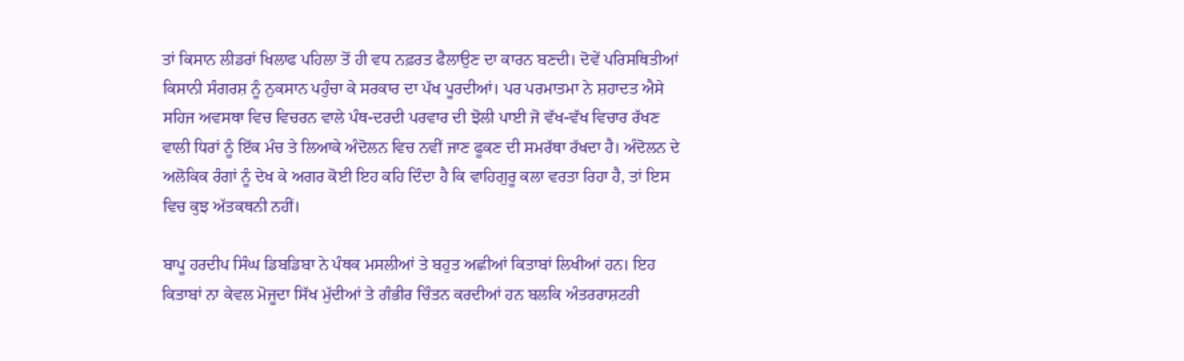ਤਾਂ ਕਿਸਾਨ ਲੀਡਰਾਂ ਖਿਲਾਫ ਪਹਿਲਾ ਤੋਂ ਹੀ ਵਧ ਨਫ਼ਰਤ ਫੈਲਾਉਣ ਦਾ ਕਾਰਨ ਬਣਦੀ। ਦੋਵੇਂ ਪਰਿਸਥਿਤੀਆਂ ਕਿਸਾਨੀ ਸੰਗਰਸ਼ ਨੂੰ ਨੁਕਸਾਨ ਪਹੁੰਚਾ ਕੇ ਸਰਕਾਰ ਦਾ ਪੱਖ ਪੂਰਦੀਆਂ। ਪਰ ਪਰਮਾਤਮਾ ਨੇ ਸ਼ਹਾਦਤ ਐਸੇ ਸਹਿਜ ਅਵਸਥਾ ਵਿਚ ਵਿਚਰਨ ਵਾਲੇ ਪੰਥ-ਦਰਦੀ ਪਰਵਾਰ ਦੀ ਝੋਲੀ ਪਾਈ ਜੋ ਵੱਖ-ਵੱਖ ਵਿਚਾਰ ਰੱਖਣ ਵਾਲੀ ਧਿਰਾਂ ਨੂੰ ਇੱਕ ਮੰਚ ਤੇ ਲਿਆਕੇ ਅੰਦੋਲਨ ਵਿਚ ਨਵੀਂ ਜਾਣ ਫੂਕਣ ਦੀ ਸਮਰੱਥਾ ਰੱਖਦਾ ਹੈ। ਅੰਦੋਲਨ ਦੇ ਅਲੋਕਿਕ ਰੰਗਾਂ ਨੂੰ ਦੇਖ ਕੇ ਅਗਰ ਕੋਈ ਇਹ ਕਹਿ ਦਿੰਦਾ ਹੈ ਕਿ ਵਾਹਿਗੁਰੂ ਕਲਾ ਵਰਤਾ ਰਿਹਾ ਹੈ, ਤਾਂ ਇਸ ਵਿਚ ਕੁਝ ਅੱਤਕਥਨੀ ਨਹੀਂ।

ਬਾਪੂ ਹਰਦੀਪ ਸਿੰਘ ਡਿਬਡਿਬਾ ਨੇ ਪੰਥਕ ਮਸਲੀਆਂ ਤੇ ਬਹੁਤ ਅਛੀਆਂ ਕਿਤਾਬਾਂ ਲਿਖੀਆਂ ਹਨ। ਇਹ ਕਿਤਾਬਾਂ ਨਾ ਕੇਵਲ ਮੋਜੂਦਾ ਸਿੱਖ ਮੁੱਦੀਆਂ ਤੇ ਗੰਭੀਰ ਚਿੰਤਨ ਕਰਦੀਆਂ ਹਨ ਬਲਕਿ ਅੰਤਰਰਾਸ਼ਟਰੀ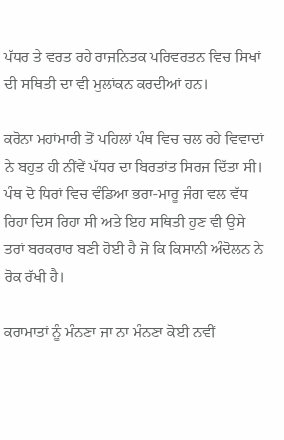ਪੱਧਰ ਤੇ ਵਰਤ ਰਹੇ ਰਾਜਨਿਤਕ ਪਰਿਵਰਤਨ ਵਿਚ ਸਿਖਾਂ ਦੀ ਸਥਿਤੀ ਦਾ ਵੀ ਮੁਲਾਂਕਨ ਕਰਦੀਆਂ ਹਨ।

ਕਰੋਨਾ ਮਹਾਂਮਾਰੀ ਤੋਂ ਪਹਿਲਾਂ ਪੰਥ ਵਿਚ ਚਲ ਰਹੇ ਵਿਵਾਦਾਂ ਨੇ ਬਹੁਤ ਹੀ ਨੀਂਵੇਂ ਪੱਧਰ ਦਾ ਬਿਰਤਾਂਤ ਸਿਰਜ ਦਿੱਤਾ ਸੀ। ਪੰਥ ਦੋ ਧਿਰਾਂ ਵਿਚ ਵੰਡਿਆ ਭਰਾ-ਮਾਰੂ ਜੰਗ ਵਲ ਵੱਧ ਰਿਹਾ ਦਿਸ ਰਿਹਾ ਸੀ ਅਤੇ ਇਹ ਸਥਿਤੀ ਹੁਣ ਵੀ ਉਸੇ ਤਰਾਂ ਬਰਕਰਾਰ ਬਣੀ ਹੋਈ ਹੈ ਜੋ ਕਿ ਕਿਸਾਨੀ ਅੰਦੋਲਨ ਨੇ ਰੋਕ ਰੱਖੀ ਹੈ।

ਕਰਾਮਾਤਾਂ ਨੂੰ ਮੰਨਣਾ ਜਾ ਨਾ ਮੰਨਣਾ ਕੋਈ ਨਵੀਂ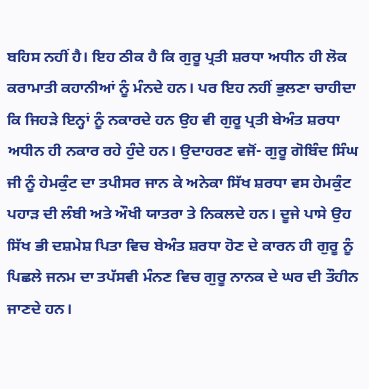ਬਹਿਸ ਨਹੀਂ ਹੈ। ਇਹ ਠੀਕ ਹੈ ਕਿ ਗੁਰੂ ਪ੍ਰਤੀ ਸ਼ਰਧਾ ਅਧੀਨ ਹੀ ਲੋਕ ਕਰਾਮਾਤੀ ਕਹਾਨੀਆਂ ਨੂੰ ਮੰਨਦੇ ਹਨ। ਪਰ ਇਹ ਨਹੀਂ ਭੁਲਣਾ ਚਾਹੀਦਾ ਕਿ ਜਿਹੜੇ ਇਨ੍ਹਾਂ ਨੂੰ ਨਕਾਰਦੇ ਹਨ ਉਹ ਵੀ ਗੁਰੂ ਪ੍ਰਤੀ ਬੇਅੰਤ ਸ਼ਰਧਾ ਅਧੀਨ ਹੀ ਨਕਾਰ ਰਹੇ ਹੁੰਦੇ ਹਨ। ਉਦਾਹਰਣ ਵਜੋਂ- ਗੁਰੂ ਗੋਬਿੰਦ ਸਿੰਘ ਜੀ ਨੂੰ ਹੇਮਕੁੰਟ ਦਾ ਤਪੀਸਰ ਜਾਨ ਕੇ ਅਨੇਕਾ ਸਿੱਖ ਸ਼ਰਧਾ ਵਸ ਹੇਮਕੁੰਟ ਪਹਾੜ ਦੀ ਲੰਬੀ ਅਤੇ ਔਖੀ ਯਾਤਰਾ ਤੇ ਨਿਕਲਦੇ ਹਨ। ਦੂਜੇ ਪਾਸੇ ਉਹ ਸਿੱਖ ਭੀ ਦਸ਼ਮੇਸ਼ ਪਿਤਾ ਵਿਚ ਬੇਅੰਤ ਸ਼ਰਧਾ ਹੋਣ ਦੇ ਕਾਰਨ ਹੀ ਗੁਰੂ ਨੂੰ ਪਿਛਲੇ ਜਨਮ ਦਾ ਤਪੱਸਵੀ ਮੰਨਣ ਵਿਚ ਗੁਰੂ ਨਾਨਕ ਦੇ ਘਰ ਦੀ ਤੌਹੀਨ ਜਾਣਦੇ ਹਨ।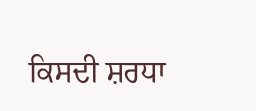ਕਿਸਦੀ ਸ਼ਰਧਾ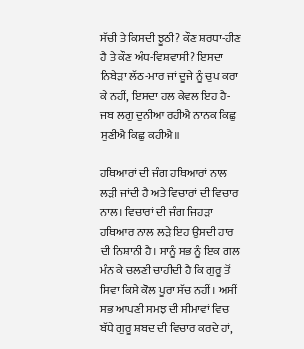ਸੱਚੀ ਤੇ ਕਿਸਦੀ ਝੂਠੀ? ਕੌਣ ਸ਼ਰਧਾ-ਹੀਣ ਹੈ ਤੇ ਕੌਣ ਅੰਧ-ਵਿਸ਼ਵਾਸੀ? ਇਸਦਾ ਨਿਬੇੜਾ ਲੱਠ-ਮਾਰ ਜਾਂ ਦੂਜੇ ਨੂੰ ਚੁਪ ਕਰਾ ਕੇ ਨਹੀਂ, ਇਸਦਾ ਹਲ ਕੇਵਲ ਇਹ ਹੈ- ਜਬ ਲਗੁ ਦੁਨੀਆ ਰਹੀਐ ਨਾਨਕ ਕਿਛੁ ਸੁਣੀਐ ਕਿਛੁ ਕਹੀਐ॥

ਹਥਿਆਰਾਂ ਦੀ ਜੰਗ ਹਥਿਆਰਾਂ ਨਾਲ ਲੜੀ ਜਾਂਦੀ ਹੈ ਅਤੇ ਵਿਚਾਰਾਂ ਦੀ ਵਿਚਾਰ ਨਾਲ। ਵਿਚਾਰਾਂ ਦੀ ਜੰਗ ਜਿਹੜਾ ਹਥਿਆਰ ਨਾਲ ਲੜੇ ਇਹ ਉਸਦੀ ਹਾਰ ਦੀ ਨਿਸ਼ਾਨੀ ਹੈ। ਸਾਨੂੰ ਸਭ ਨੂੰ ਇਕ ਗਲ ਮੰਨ ਕੇ ਚਲਣੀ ਚਾਹੀਦੀ ਹੈ ਕਿ ਗੁਰੂ ਤੋਂ ਸਿਵਾ ਕਿਸੇ ਕੋਲ ਪੂਰਾ ਸੱਚ ਨਹੀਂ। ਅਸੀਂ ਸਭ ਆਪਣੀ ਸਮਝ ਦੀ ਸੀਮਾਵਾਂ ਵਿਚ ਬੱਧੇ ਗੁਰੂ ਸ਼ਬਦ ਦੀ ਵਿਚਾਰ ਕਰਦੇ ਹਾਂ,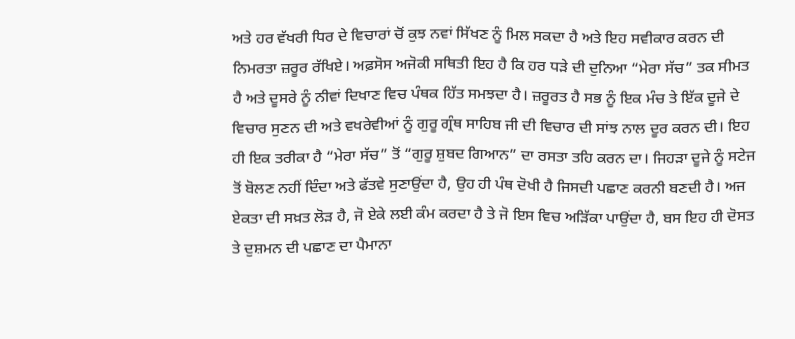ਅਤੇ ਹਰ ਵੱਖਰੀ ਧਿਰ ਦੇ ਵਿਚਾਰਾਂ ਚੋਂ ਕੁਝ ਨਵਾਂ ਸਿੱਖਣ ਨੂੰ ਮਿਲ ਸਕਦਾ ਹੈ ਅਤੇ ਇਹ ਸਵੀਕਾਰ ਕਰਨ ਦੀ ਨਿਮਰਤਾ ਜ਼ਰੂਰ ਰੱਖਿਏ। ਅਫ਼ਸੋਸ ਅਜੋਕੀ ਸਥਿਤੀ ਇਹ ਹੈ ਕਿ ਹਰ ਧੜੇ ਦੀ ਦੁਨਿਆ “ਮੇਰਾ ਸੱਚ” ਤਕ ਸੀਮਤ ਹੈ ਅਤੇ ਦੂਸਰੇ ਨੂੰ ਨੀਵਾਂ ਦਿਖਾਣ ਵਿਚ ਪੰਥਕ ਹਿੱਤ ਸਮਝਦਾ ਹੈ। ਜ਼ਰੂਰਤ ਹੈ ਸਭ ਨੂੰ ਇਕ ਮੰਚ ਤੇ ਇੱਕ ਦੂਜੇ ਦੇ ਵਿਚਾਰ ਸੁਣਨ ਦੀ ਅਤੇ ਵਖਰੇਵੀਆਂ ਨੂੰ ਗੁਰੂ ਗ੍ਰੰਥ ਸਾਹਿਬ ਜੀ ਦੀ ਵਿਚਾਰ ਦੀ ਸਾਂਝ ਨਾਲ ਦੂਰ ਕਰਨ ਦੀ। ਇਹ ਹੀ ਇਕ ਤਰੀਕਾ ਹੈ “ਮੇਰਾ ਸੱਚ” ਤੋਂ “ਗੁਰੂ ਸ਼ੁਬਦ ਗਿਆਨ” ਦਾ ਰਸਤਾ ਤਹਿ ਕਰਨ ਦਾ। ਜਿਹੜਾ ਦੂਜੇ ਨੂੰ ਸਟੇਜ ਤੋਂ ਬੋਲਣ ਨਹੀਂ ਦਿੰਦਾ ਅਤੇ ਫੱਤਵੇ ਸੁਣਾਉਂਦਾ ਹੈ, ਉਹ ਹੀ ਪੰਥ ਦੋਖੀ ਹੈ ਜਿਸਦੀ ਪਛਾਣ ਕਰਨੀ ਬਣਦੀ ਹੈ। ਅਜ ਏਕਤਾ ਦੀ ਸਖ਼ਤ ਲੋੜ ਹੈ, ਜੋ ਏਕੇ ਲਈ ਕੰਮ ਕਰਦਾ ਹੈ ਤੇ ਜੋ ਇਸ ਵਿਚ ਅੜਿੱਕਾ ਪਾਉਂਦਾ ਹੈ, ਬਸ ਇਹ ਹੀ ਦੋਸਤ ਤੇ ਦੁਸ਼ਮਨ ਦੀ ਪਛਾਣ ਦਾ ਪੈਮਾਨਾ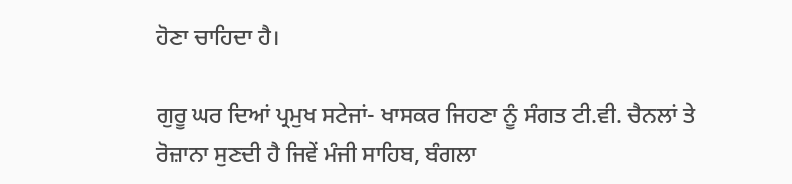ਹੋਣਾ ਚਾਹਿਦਾ ਹੈ।

ਗੁਰੂ ਘਰ ਦਿਆਂ ਪ੍ਰਮੁਖ ਸਟੇਜਾਂ- ਖਾਸਕਰ ਜਿਹਣਾ ਨੂੰ ਸੰਗਤ ਟੀ.ਵੀ. ਚੈਨਲਾਂ ਤੇ ਰੋਜ਼ਾਨਾ ਸੁਣਦੀ ਹੈ ਜਿਵੇਂ ਮੰਜੀ ਸਾਹਿਬ, ਬੰਗਲਾ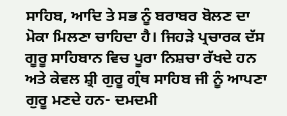ਸਾਹਿਬ, ਆਦਿ ਤੇ ਸਭ ਨੂੰ ਬਰਾਬਰ ਬੋਲਣ ਦਾ ਮੋਕਾ ਮਿਲਣਾ ਚਾਹਿਦਾ ਹੈ। ਜਿਹੜੇ ਪ੍ਰਚਾਰਕ ਦੱਸ ਗੂਰੂ ਸਾਹਿਬਾਨ ਵਿਚ ਪੂਰਾ ਨਿਸ਼ਚਾ ਰੱਖਦੇ ਹਨ ਅਤੇ ਕੇਵਲ ਸ਼੍ਰੀ ਗੁਰੂ ਗ੍ਰੰਥ ਸਾਹਿਬ ਜੀ ਨੂੰ ਆਪਣਾ ਗੁਰੂ ਮਣਦੇ ਹਨ- ਦਮਦਮੀ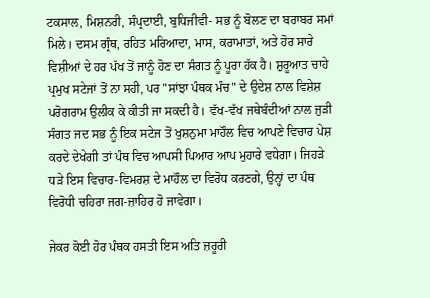ਟਕਸਾਲ, ਮਿਸ਼ਨਰੀ, ਸੰਪ੍ਰਦਾਈ, ਬੁਧਿਜੀਵੀ- ਸਭ ਨੂੰ ਬੋਲਣ ਦਾ ਬਰਾਬਰ ਸਮਾਂ ਮਿਲੇ। ਦਸਮ ਗ੍ਰੰਥ, ਰਹਿਤ ਮਰਿਆਦਾ, ਮਾਸ, ਕਰਾਮਾਤਾਂ, ਅਤੇ ਹੋਰ ਸਾਰੇ ਵਿਸ਼ੀਆਂ ਦੇ ਹਰ ਪੱਖ ਤੋਂ ਜਾਨੂੰ ਹੋਣ ਦਾ ਸੰਗਤ ਨੂੰ ਪੂਰਾ ਹੱਕ ਹੈ। ਸ਼ੁਰੂਆਤ ਚਾਹੇ ਪ੍ਰਮੁਖ ਸਟੇਜਾਂ ਤੋਂ ਨਾ ਸਹੀ, ਪਰ "ਸਾਂਝਾ ਪੰਥਕ ਮੰਚ" ਦੇ ਉਦੇਸ਼ ਨਾਲ ਵਿਸ਼ੇਸ਼ ਪਰੋਗਰਾਮ ਉਲੀਕ ਕੇ ਕੀਤੀ ਜਾ ਸਕਦੀ ਹੈ। ਵੱਖ-ਵੱਖ ਜਥੇਬੰਦੀਆਂ ਨਾਲ ਜੁੜੀ ਸੰਗਤ ਜਦ ਸਭ ਨੂੰ ਇਕ ਸਟੇਜ ਤੋਂ ਖੁਸ਼ਨੁਮਾ ਮਾਹੌਲ ਵਿਚ ਆਪਣੇ ਵਿਚਾਰ ਪੇਸ਼ ਕਰਦੇ ਦੇਖੇਗੀ ਤਾਂ ਪੰਥ ਵਿਚ ਆਪਸੀ ਪਿਆਰ ਆਪ ਮੁਹਾਰੇ ਵਧੇਗਾ। ਜਿਹੜੇ ਧੜੇ ਇਸ ਵਿਚਾਰ-ਵਿਮਰਸ਼ ਦੇ ਮਾਹੌਲ ਦਾ ਵਿਰੋਧ ਕਰਣਗੇ, ਉਨ੍ਹਾਂ ਦਾ ਪੰਥ ਵਿਰੋਧੀ ਚਹਿਰਾ ਜਗ-ਜ਼ਾਹਿਰ ਹੋ ਜਾਵੇਗਾ।

ਜੇਕਰ ਕੋਈ ਹੋਰ ਪੰਥਕ ਹਸਤੀ ਇਸ ਅਤਿ ਜ਼ਰੂਰੀ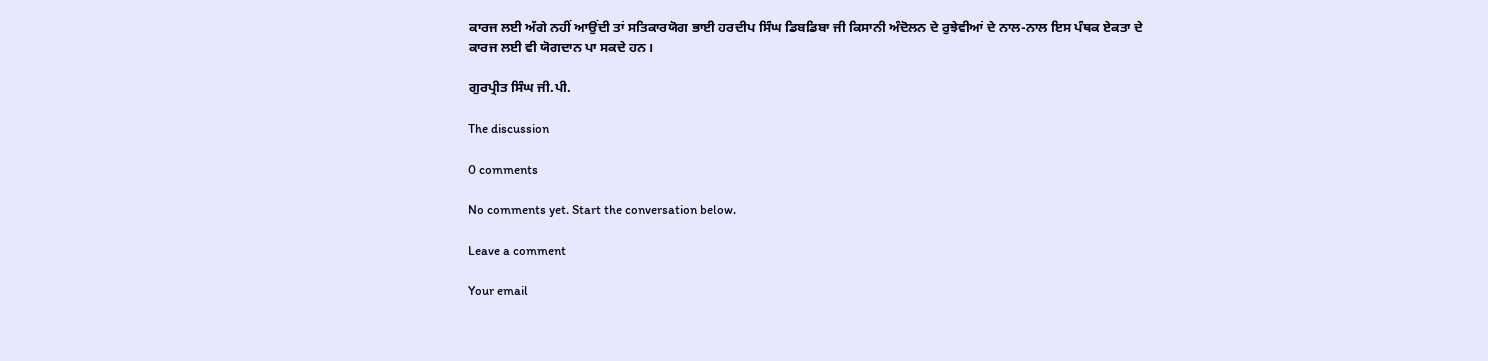ਕਾਰਜ ਲਈ ਅੱਗੇ ਨਹੀਂ ਆਉਂਦੀ ਤਾਂ ਸਤਿਕਾਰਯੋਗ ਭਾਈ ਹਰਦੀਪ ਸਿੰਘ ਡਿਬਡਿਬਾ ਜੀ ਕਿਸਾਨੀ ਅੰਦੋਲਨ ਦੇ ਰੁਝੇਵੀਆਂ ਦੇ ਨਾਲ-ਨਾਲ ਇਸ ਪੰਥਕ ਏਕਤਾ ਦੇ ਕਾਰਜ ਲਈ ਵੀ ਯੋਗਦਾਨ ਪਾ ਸਕਦੇ ਹਨ।

ਗੁਰਪ੍ਰੀਤ ਸਿੰਘ ਜੀ.ਪੀ.

The discussion

0 comments

No comments yet. Start the conversation below.

Leave a comment

Your email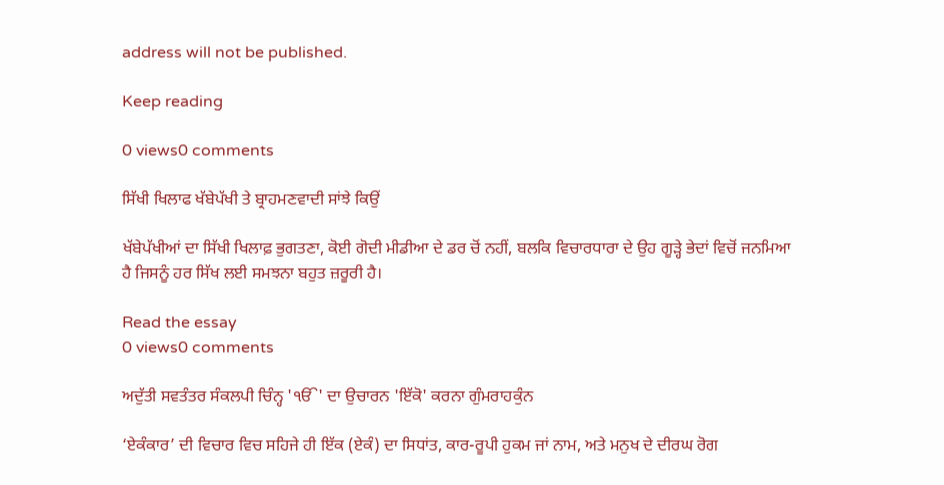address will not be published.

Keep reading

0 views0 comments

ਸਿੱਖੀ ਖਿਲਾਫ ਖੱਬੇਪੱਖੀ ਤੇ ਬ੍ਰਾਹਮਣਵਾਦੀ ਸਾਂਝੇ ਕਿਉਂ

ਖੱਬੇਪੱਖੀਆਂ ਦਾ ਸਿੱਖੀ ਖਿਲਾਫ਼ ਭੁਗਤਣਾ, ਕੋਈ ਗੋਦੀ ਮੀਡੀਆ ਦੇ ਡਰ ਚੋਂ ਨਹੀਂ, ਬਲਕਿ ਵਿਚਾਰਧਾਰਾ ਦੇ ਉਹ ਗੂੜ੍ਹੇ ਭੇਦਾਂ ਵਿਚੋਂ ਜਨਮਿਆ ਹੈ ਜਿਸਨੂੰ ਹਰ ਸਿੱਖ ਲਈ ਸਮਝਨਾ ਬਹੁਤ ਜ਼ਰੂਰੀ ਹੈ।

Read the essay
0 views0 comments

ਅਦੁੱਤੀ ਸਵਤੰਤਰ ਸੰਕਲਪੀ ਚਿੰਨ੍ਹ 'ੴ' ਦਾ ਉਚਾਰਨ 'ਇੱਕੋ' ਕਰਨਾ ਗੁੰਮਰਾਹਕੁੰਨ

‘ਏਕੰਕਾਰ’ ਦੀ ਵਿਚਾਰ ਵਿਚ ਸਹਿਜੇ ਹੀ ਇੱਕ (ਏਕੰ) ਦਾ ਸਿਧਾਂਤ, ਕਾਰ-ਰੂਪੀ ਹੁਕਮ ਜਾਂ ਨਾਮ, ਅਤੇ ਮਨੁਖ ਦੇ ਦੀਰਘ ਰੋਗ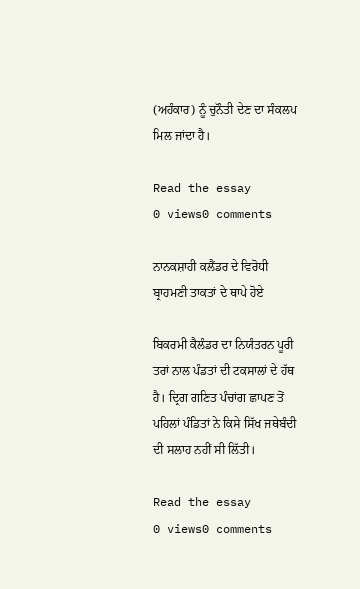(ਅਹੰਕਾਰ) ਨੂੰ ਚੁਨੌਤੀ ਦੇਣ ਦਾ ਸੰਕਲਪ ਮਿਲ ਜਾਂਦਾ ਹੈ।

Read the essay
0 views0 comments

ਨਾਨਕਸ਼ਾਹੀ ਕਲੈਂਡਰ ਦੇ ਵਿਰੋਧੀ ਬ੍ਰਾਹਮਣੀ ਤਾਕਤਾਂ ਦੇ ਥਾਪੇ ਹੋਏ

ਬਿਕਰਮੀ ਕੈਲੰਡਰ ਦਾ ਨਿਯੰਤਰਨ ਪੂਰੀ ਤਰਾਂ ਨਾਲ ਪੰਡਤਾਂ ਦੀ ਟਕਸਾਲਾਂ ਦੇ ਹੱਥ ਹੈ। ਦ੍ਰਿਗ ਗਣਿਤ ਪੰਚਾਂਗ ਛਾਪਣ ਤੋਂ ਪਹਿਲਾਂ ਪੰਡਿਤਾਂ ਨੇ ਕਿਸੇ ਸਿੱਖ ਜਥੇਬੰਦੀ ਦੀ ਸਲਾਹ ਨਹੀਂ ਸੀ ਲਿੱਤੀ।

Read the essay
0 views0 comments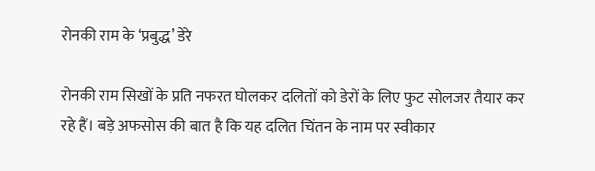रोनकी राम के ‘प्रबुद्ध’ डेरे

रोनकी राम सिखों के प्रति नफरत घोलकर दलितों को डेरों के लिए फुट सोलजर तैयार कर रहे हैं। बड़े अफसोस की बात है कि यह दलित चिंतन के नाम पर स्वीकार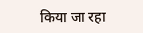किया जा रहा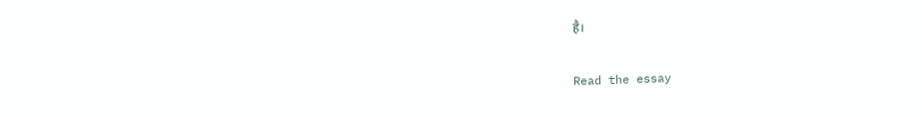है।

Read the essay